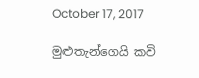October 17, 2017

මුළුතැන්ගෙයි කවි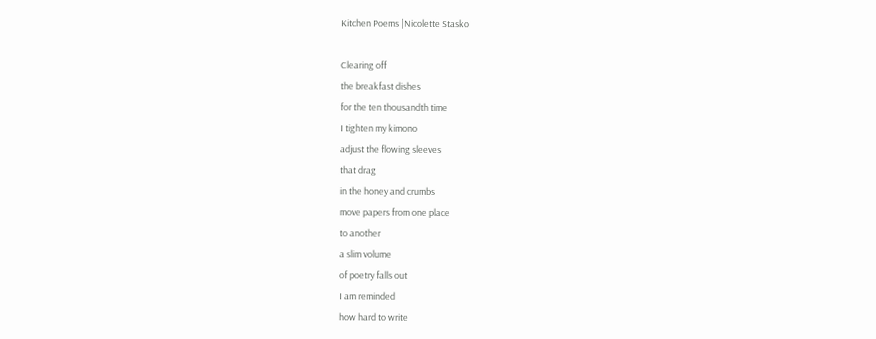Kitchen Poems |Nicolette Stasko

Clearing off
the breakfast dishes
for the ten thousandth time
I tighten my kimono
adjust the flowing sleeves
that drag
in the honey and crumbs
move papers from one place
to another
a slim volume
of poetry falls out
I am reminded
how hard to write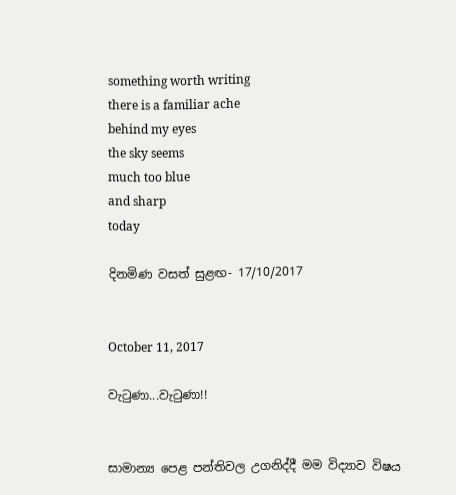something worth writing
there is a familiar ache
behind my eyes
the sky seems
much too blue
and sharp
today

දිනමිණ වසත් සුළඟ- 17/10/2017


October 11, 2017

වැටුණා...වැටුණා!!


සාමාන්‍ය පෙළ පන්තිවල උගනිද්දී මම විද්‍යාව විෂය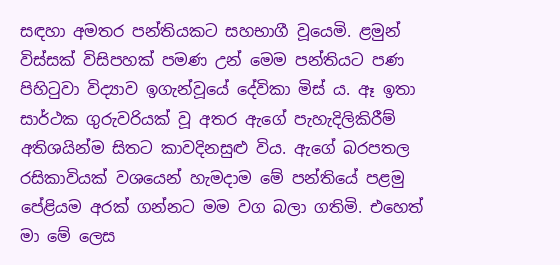සඳහා අමතර පන්තියකට සහභාගී වූයෙමි. ළමුන් විස්සක් විසිපහක් පමණ උන් මෙම පන්තියට පණ පිහිටුවා විද්‍යාව ඉගැන්වූයේ දේවිකා මිස් ය. ඈ ඉතා සාර්ථක ගුරුවරියක් වූ අතර ඇගේ පැහැදිලිකිරීම් අතිශයින්ම සිතට කාවදිනසුළු විය. ඇගේ බරපතල රසිකාවියක් වශයෙන් හැමදාම මේ පන්තියේ පළමු පේළියම අරක් ගන්නට මම වග බලා ගතිමි. එහෙත් මා මේ ලෙස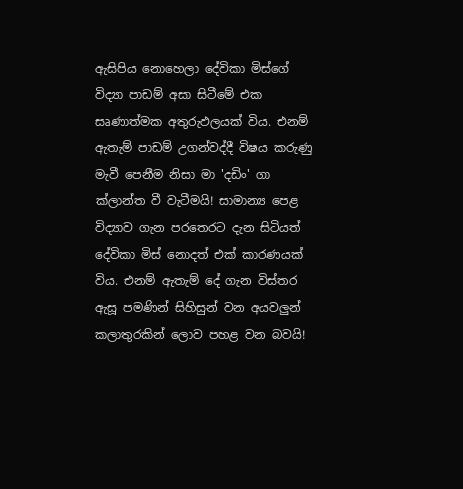ඇසිපිය නොහෙලා දේවිකා මිස්ගේ විද්‍යා පාඩම් අසා සිටීමේ එක සෘණාත්මක අතුරුඵලයක් විය. එනම් ඇතැම් පාඩම් උගන්වද්දී විෂය කරුණු මැවී පෙනීම නිසා මා 'දඩිං' ගා ක්ලාන්ත වී වැටීමයි! සාමාන්‍ය පෙළ විද්‍යාව ගැන පරතෙරට දැන සිටියත් දේවිකා මිස් නොදත් එක් කාරණයක් විය. එනම් ඇතැම් දේ ගැන විස්තර ඇසූ පමණින් සිහිසුන් වන අයවලුන් කලාතුරකින් ලොව පහළ වන බවයි!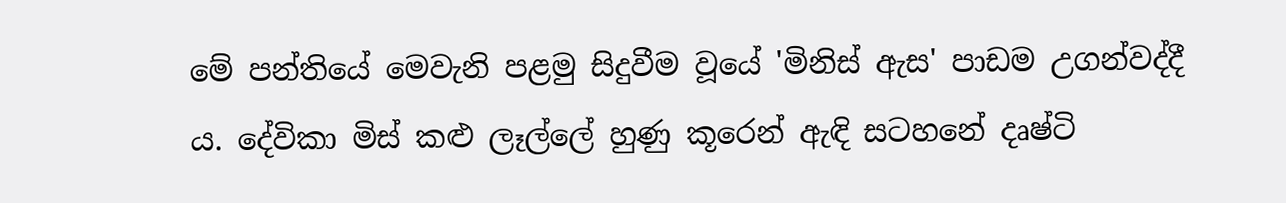මේ පන්තියේ මෙවැනි පළමු සිදුවීම වූයේ 'මිනිස් ඇස' පාඩම උගන්වද්දී ය. දේවිකා මිස් කළු ලෑල්ලේ හුණු කූරෙන් ඇඳි සටහනේ දෘෂ්ටි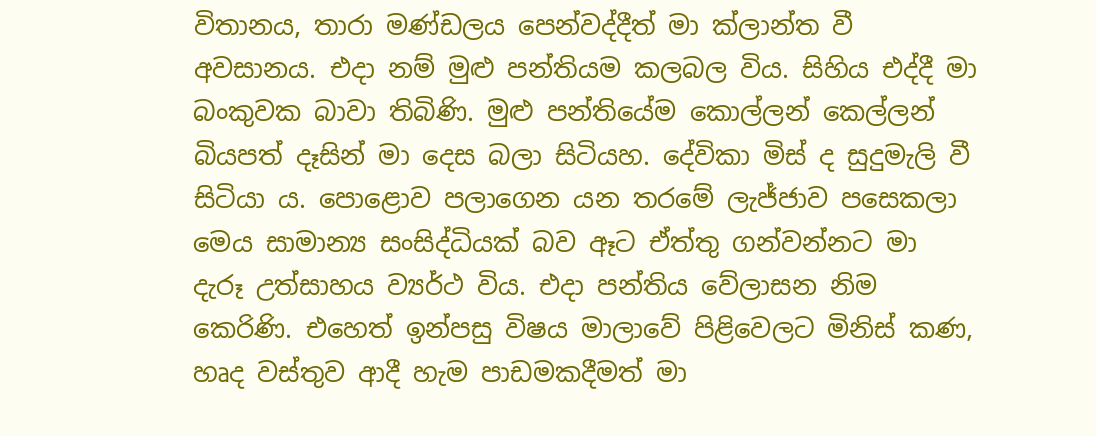විතානය, තාරා මණ්ඩලය පෙන්වද්දීත් මා ක්ලාන්ත වී අවසානය. එදා නම් මුළු පන්තියම කලබල විය. සිහිය එද්දී මා බංකුවක බාවා තිබිණි. මුළු පන්තියේම කොල්ලන් කෙල්ලන් බියපත් දෑසින් මා දෙස බලා සිටියහ. දේවිකා මිස් ද සුදුමැලි වී සිටියා ය. පොළොව පලාගෙන යන තරමේ ලැජ්ජාව පසෙකලා මෙය සාමාන්‍ය සංසිද්ධියක් බව ඈට ඒත්තු ගන්වන්නට මා දැරූ උත්සාහය ව්‍යර්ථ විය. එදා පන්තිය වේලාසන නිම කෙරිණි. එහෙත් ඉන්පසු විෂය මාලාවේ පිළිවෙලට මිනිස් කණ, හෘද වස්තුව ආදී හැම පාඩමකදීමත් මා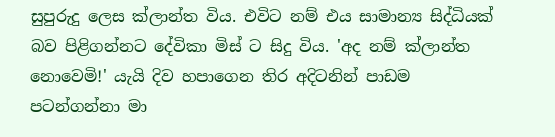සුපුරුදු ලෙස ක්ලාන්ත විය. එවිට නම් එය සාමාන්‍ය සිද්ධියක් බව පිළිගන්නට දේවිකා මිස් ට සිදු විය. 'අද නම් ක්ලාන්ත නොවෙමි!' යැයි දිව හපාගෙන තිර අදිටනින් පාඩම පටන්ගන්නා මා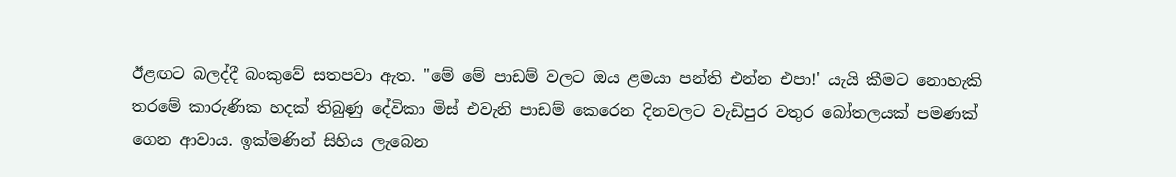ඊළඟට බලද්දී බංකුවේ සතපවා ඇත. "මේ මේ පාඩම් වලට ඔය ළමයා පන්ති එන්න එපා!' යැයි කීමට නොහැකි තරමේ කාරුණික හදක් තිබුණු දේවිකා මිස් එවැනි පාඩම් කෙරෙන දිනවලට වැඩිපුර වතුර බෝතලයක් පමණක් ගෙන ආවාය. ඉක්මණින් සිහිය ලැබෙන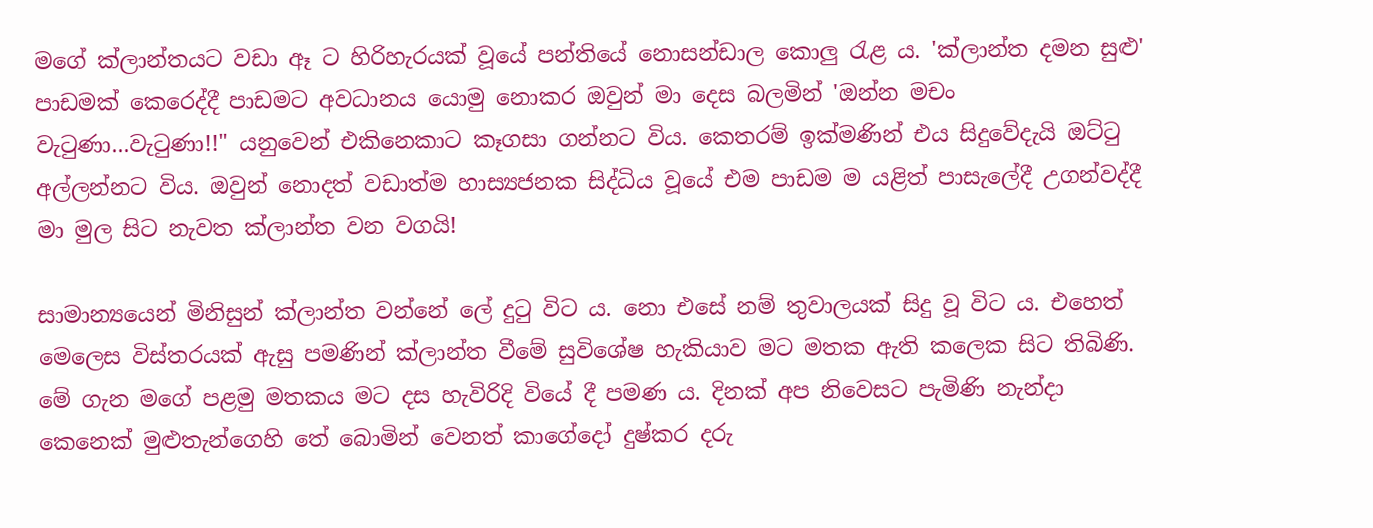මගේ ක්ලාන්තයට වඩා ඈ ට හිරිහැරයක් වූයේ පන්තියේ නොසන්ඩාල කොලු රැළ ය. 'ක්ලාන්ත දමන සුළු' පාඩමක් කෙරෙද්දී පාඩමට අවධානය යොමු නොකර ඔවුන් මා දෙස බලමින් 'ඔන්න මචං වැටුණා...වැටුණා!!" යනුවෙන් එකිනෙකාට කෑගසා ගන්නට විය. කෙතරම් ඉක්මණින් එය සිදුවේදැයි ඔට්ටු අල්ලන්නට විය. ඔවුන් නොදත් වඩාත්ම හාස්‍යජනක සිද්ධිය වූයේ එම පාඩම ම යළිත් පාසැලේදී උගන්වද්දී මා මුල සිට නැවත ක්ලාන්ත වන වගයි!

සාමාන්‍යයෙන් මිනිසුන් ක්ලාන්ත වන්නේ ලේ දුටු විට ය. නො එසේ නම් තුවාලයක් සිදු වූ විට ය. එහෙත් මෙලෙස විස්තරයක් ඇසු පමණින් ක්ලාන්ත වීමේ සුවිශේෂ හැකියාව මට මතක ඇති කලෙක සිට තිබිණි. මේ ගැන මගේ පළමු මතකය මට දස හැවිරිදි වියේ දී පමණ ය. දිනක් අප නිවෙසට පැමිණි නැන්දා කෙනෙක් මුළුතැන්ගෙහි තේ බොමින් වෙනත් කාගේදෝ දුෂ්කර දරු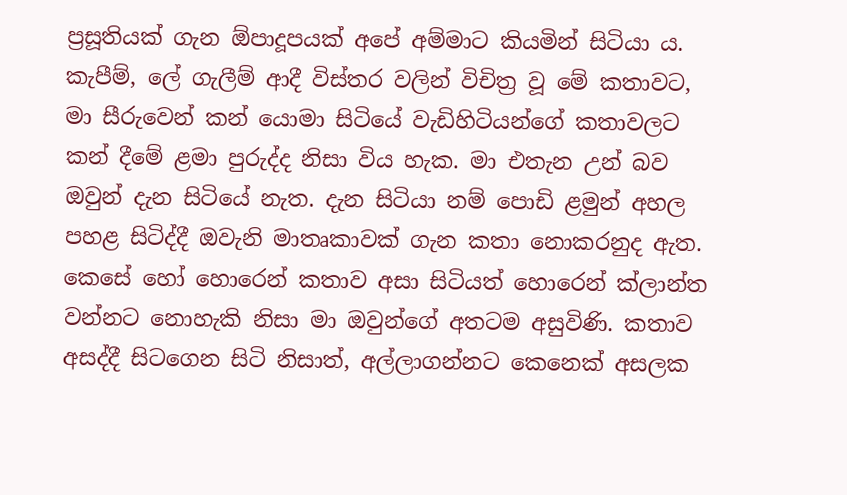ප්‍රසූතියක් ගැන ඕපාදූපයක් අපේ අම්මාට කියමින් සිටියා ය. කැපීම්, ලේ ගැලීම් ආදී විස්තර වලින් විචිත්‍ර වූ මේ කතාවට, මා සීරුවෙන් කන් යොමා සිටියේ වැඩිහිටියන්ගේ කතාවලට කන් දීමේ ළමා පුරුද්ද නිසා විය හැක. මා එතැන උන් බව ඔවුන් දැන සිටියේ නැත. දැන සිටියා නම් පොඩි ළමුන් අහල පහළ සිටිද්දී ඔවැනි මාතෘකාවක් ගැන කතා නොකරනුද ඇත. කෙසේ හෝ හොරෙන් කතාව අසා සිටියත් හොරෙන් ක්ලාන්ත වන්නට නොහැකි නිසා මා ඔවුන්ගේ අතටම අසුවිණි. කතාව අසද්දී සිටගෙන සිටි නිසාත්, අල්ලාගන්නට කෙනෙක් අසලක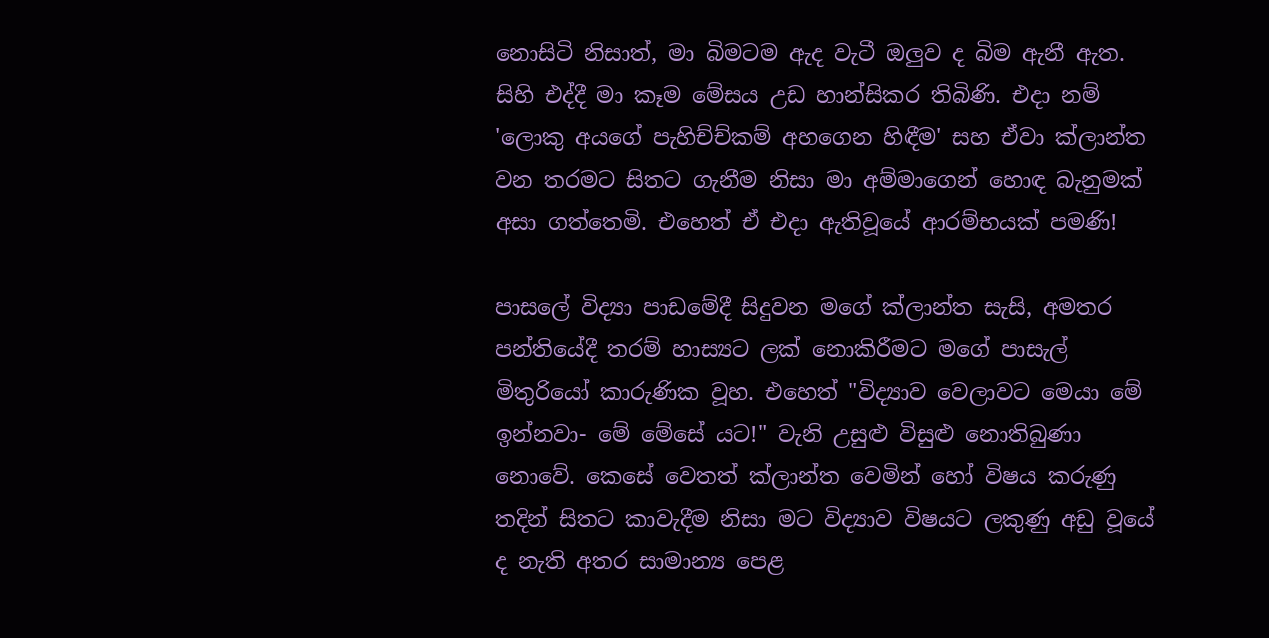නොසිටි නිසාත්, මා බිමටම ඇද වැටී ඔලුව ද බිම ඇනී ඇත. සිහි එද්දී මා කෑම මේසය උඩ හාන්සිකර තිබිණි. එදා නම් 'ලොකු අයගේ පැහිච්ච්කම් අහගෙන හිඳීම' සහ ඒවා ක්ලාන්ත වන තරමට සිතට ගැනීම නිසා මා අම්මාගෙන් හොඳ බැනුමක් අසා ගත්තෙමි. එහෙත් ඒ එදා ඇතිවූයේ ආරම්භයක් පමණි!

පාසලේ විද්‍යා පාඩමේදී සිදුවන මගේ ක්ලාන්ත සැසි, අමතර පන්තියේදී තරම් හාස්‍යට ලක් නොකිරීමට මගේ පාසැල් මිතුරියෝ කාරුණික වූහ. එහෙත් "විද්‍යාව වෙලාවට මෙයා මේ ඉන්නවා- මේ මේසේ යට!" වැනි උසුළු විසුළු නොතිබුණා නොවේ. කෙසේ වෙතත් ක්ලාන්ත වෙමින් හෝ විෂය කරුණු තදින් සිතට කාවැදීම නිසා මට විද්‍යාව විෂයට ලකුණු අඩු වූයේ ද නැති අතර සාමාන්‍ය පෙළ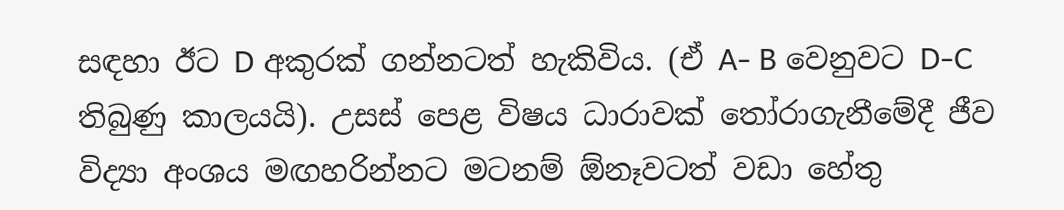සඳහා ඊට D අකුරක් ගන්නටත් හැකිවිය. (ඒ A- B වෙනුවට D-C තිබුණු කාලයයි). උසස් පෙළ විෂය ධාරාවක් තෝරාගැනීමේදී ජීව විද්‍යා අංශය මඟහරින්නට මටනම් ඕනෑවටත් වඩා හේතු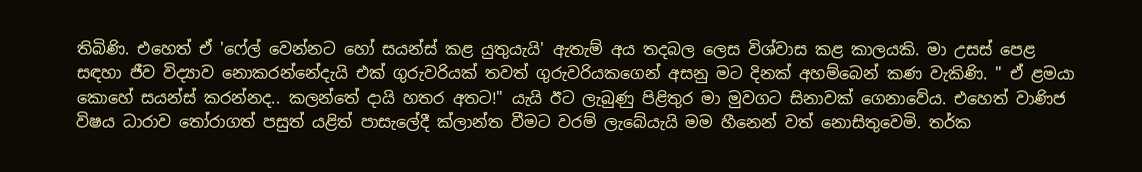තිබිණි. එහෙත් ඒ 'ෆේල් වෙන්නට හෝ සයන්ස් කළ යුතුයැයි' ඇතැම් අය තදබල ලෙස විශ්වාස කළ කාලයකි. මා උසස් පෙළ සඳහා ජීව විද්‍යාව නොකරන්නේදැයි එක් ගුරුවරියක් තවත් ගුරුවරියකගෙන් අසනු මට දිනක් අහම්බෙන් කණ වැකිණි. " ඒ ළමයා කොහේ සයන්ස් කරන්නද.. කලන්තේ දායි හතර අතට!" යැයි ඊට ලැබුණු පිළිතුර මා මුවගට සිනාවක් ගෙනාවේය. එහෙත් වාණිජ විෂය ධාරාව තෝරාගත් පසුත් යළිත් පාසැලේදී ක්ලාන්ත වීමට වරම් ලැබේයැයි මම හීනෙන් වත් නොසිතුවෙමි. තර්ක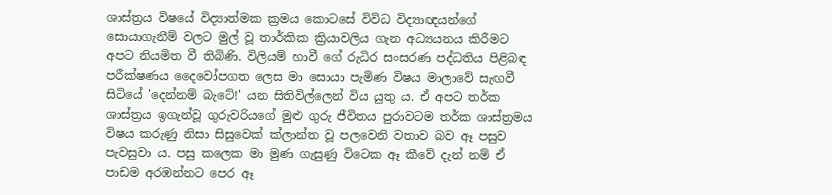ශාස්ත්‍රය විෂයේ විද්‍යාත්මක ක්‍රමය කොටසේ විවිධ විද්‍යාඥයන්ගේ සොයාගැනීම් වලට මුල් වූ තාර්කික ක්‍රියාවලිය ගැන අධ්‍යයනය කිරීමට අපට නියමිත වී තිබිණි. විලියම් හාවී ගේ රුධිර සංසරණ පද්ධතිය පිළිබඳ පරීක්ෂණය දෛවෝපගත ලෙස මා සොයා පැමිණ විෂය මාලාවේ සැඟවී සිටියේ 'දෙන්නම් බැටේ!' යන සිතිවිල්ලෙන් විය යුතු ය. ඒ අපට තර්ක ශාස්ත්‍රය ඉගැන්වූ ගුරුවරියගේ මුළු ගුරු ජීවිතය පුරාවටම තර්ක ශාස්ත්‍රමය විෂය කරුණු නිසා සිසුවෙක් ක්ලාන්ත වූ පලවෙනි වතාව බව ඈ පසුව පැවසුවා ය. පසු කලෙක මා මුණ ගැසුණු විටෙක ඈ කීවේ දැන් නම් ඒ පාඩම අරඹන්නට පෙර ඈ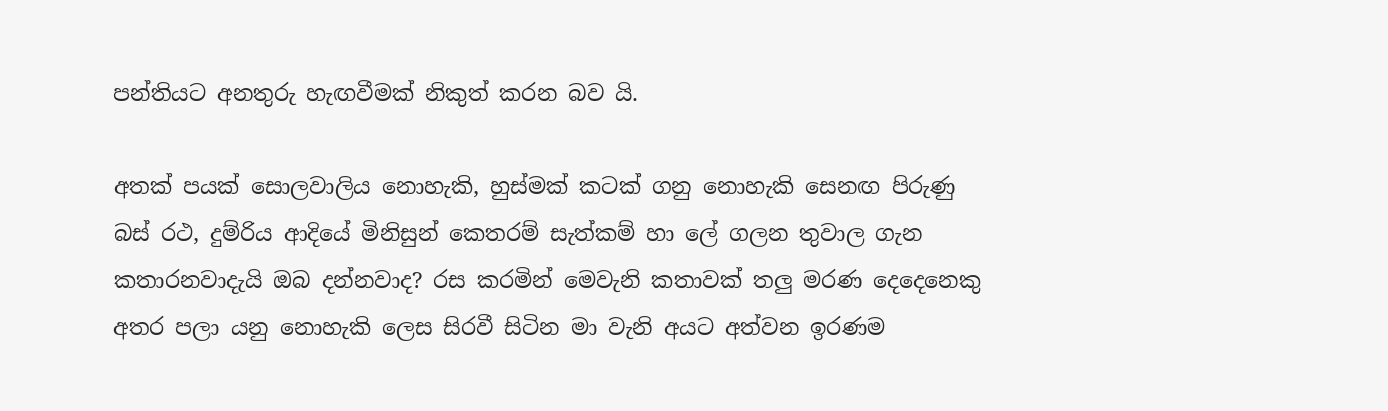පන්තියට අනතුරු හැඟවීමක් නිකුත් කරන බව යි.

අතක් පයක් සොලවාලිය නොහැකි, හුස්මක් කටක් ගනු නොහැකි සෙනඟ පිරුණු බස් රථ, දුම්රිය ආදියේ මිනිසුන් කෙතරම් සැත්කම් හා ලේ ගලන තුවාල ගැන කතාරනවාදැයි ඔබ දන්නවාද? රස කරමින් මෙවැනි කතාවක් තලු මරණ දෙදෙනෙකු අතර පලා යනු නොහැකි ලෙස සිරවී සිටින මා වැනි අයට අත්වන ඉරණම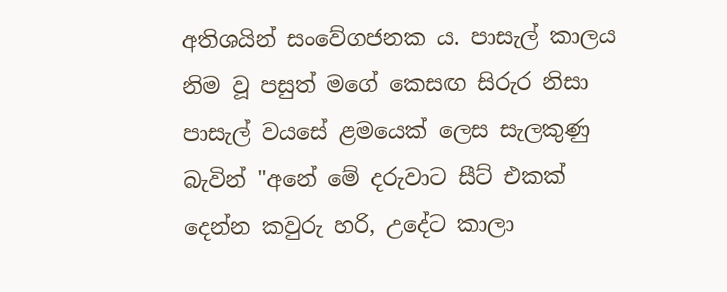අතිශයින් සංවේගජනක ය. පාසැල් කාලය නිම වූ පසුත් මගේ කෙසඟ සිරුර නිසා පාසැල් වයසේ ළමයෙක් ලෙස සැලකුණු බැවින් "අනේ මේ දරුවාට සීට් එකක් දෙන්න කවුරු හරි, උදේට කාලා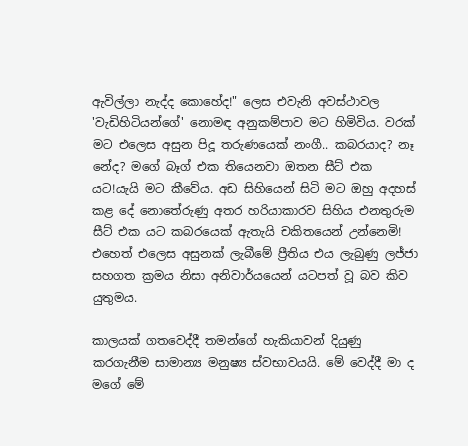ඇවිල්ලා නැද්ද කොහේද!" ලෙස එවැනි අවස්ථාවල 'වැඩිහිටියන්ගේ' නොමඳ අනුකම්පාව මට හිමිවිය. වරක් මට එලෙස අසුන පිදූ තරුණයෙක් නංගී.. කබරයාද? නෑ නේද? මගේ බෑග් එක තියෙනවා ඔතන සීට් එක යට!යැයි මට කීවේය. අඩ සිහියෙන් සිටි මට ඔහු අදහස් කළ දේ නොතේරුණු අතර හරියාකාරව සිහිය එනතුරුම සීට් එක යට කබරයෙක් ඇතැයි චකිතයෙන් උන්නෙමි! එහෙත් එලෙස අසුනක් ලැබීමේ ප්‍රීතිය එය ලැබුණු ලජ්ජා සහගත ක්‍රමය නිසා අනිවාර්යයෙන් යටපත් වූ බව කිව යුතුමය.

කාලයක් ගතවෙද්දී තමන්ගේ හැකියාවන් දියුණු කරගැනීම සාමාන්‍ය මනුෂ්‍ය ස්වභාවයයි. මේ වෙද්දී මා ද මගේ මේ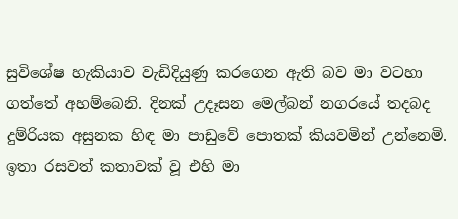සුවිශේෂ හැකියාව වැඩිදියුණු කරගෙන ඇති බව මා වටහා ගත්තේ අහම්බෙනි. දිනක් උදෑසන මෙල්බන් නගරයේ තදබද දුම්රියක අසුනක හිඳ මා පාඩුවේ පොතක් කියවමින් උන්නෙමි. ඉතා රසවත් කතාවක් වූ එහි මා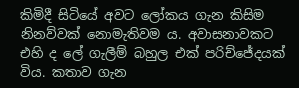කිමිදී සිටියේ අවට ලෝකය ගැන කිසිම නිනව්වක් නොමැතිවම ය. අවාසනාවකට එහි ද ලේ ගැලීම් බහුල එක් පරිච්ජේදයක් විය. කතාව ගැන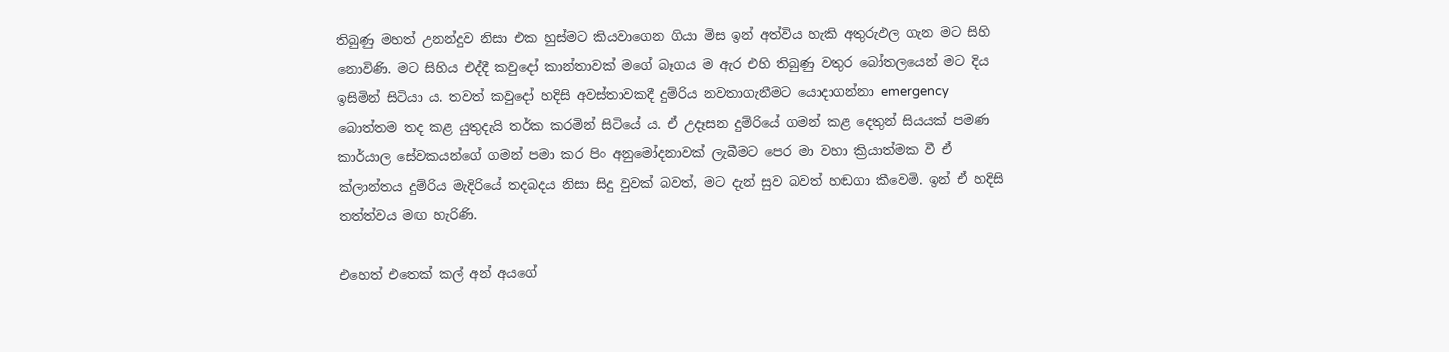තිබුණු මහත් උනන්දුව නිසා එක හුස්මට කියවාගෙන ගියා මිස ඉන් අත්විය හැකි අතුරුඵල ගැන මට සිහි නොවිණි. මට සිහිය එද්දී කවුදෝ කාන්තාවක් මගේ බෑගය ම ඇර එහි තිබුණු වතුර බෝතලයෙන් මට දිය ඉසිමින් සිටියා ය. තවත් කවුදෝ හදිසි අවස්තාවකදී දුම්රිය නවතාගැනීමට යොදාගන්නා emergency බොත්තම තද කළ යුතුදැයි තර්ක කරමින් සිටියේ ය. ඒ උදෑසන දුම්රියේ ගමන් කළ දෙතුන් සියයක් පමණ කාර්යාල සේවකයන්ගේ ගමන් පමා කර පිං අනුමෝදනාවක් ලැබීමට පෙර මා වහා ක්‍රියාත්මක වී ඒ ක්ලාන්තය දුම්රිය මැදිරියේ තදබදය නිසා සිදු වුවක් බවත්, මට දැන් සුව බවත් හඬගා කීවෙමි. ඉන් ඒ හදිසි තත්ත්වය මඟ හැරිණි.

එහෙත් එතෙක් කල් අන් අයගේ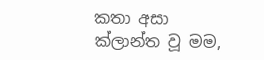කතා අසා ක්ලාන්ත වූ මම,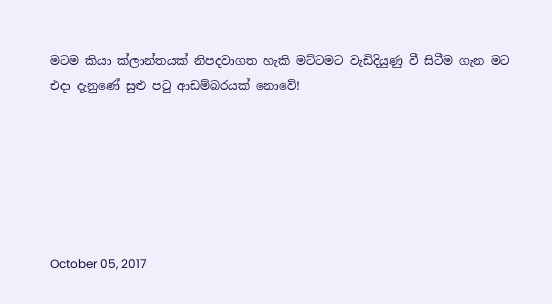මටම කියා ක්ලාන්තයක් නිපදවාගත හැකි මට්ටමට වැඩිදියුණු වී සිටීම ගැන මට එදා දැනුණේ සුළු පටු ආඩම්බරයක් නොවේ!






October 05, 2017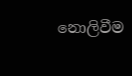නොලිවීම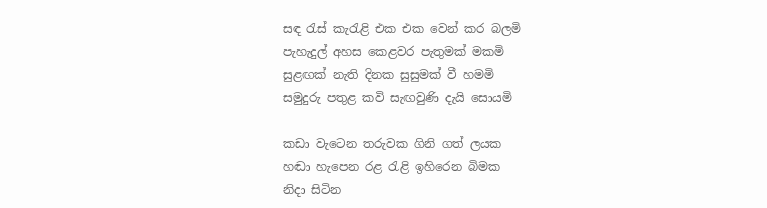සඳ රැස් කැරැළි එක එක වෙන් කර බලමි
පැහැදුල් අහස කෙළවර පැතුමක් මකමි
සුළඟක් නැති දිනක සුසුමක් වී හමමි
සමුදුරු පතුළ කවි සැඟවුණි දැයි සොයමි

කඩා වැටෙන තරුවක ගිනි ගත් ලයක
හඬා හැපෙන රළ රැළි ඉහිරෙන බිමක
නිදා සිටින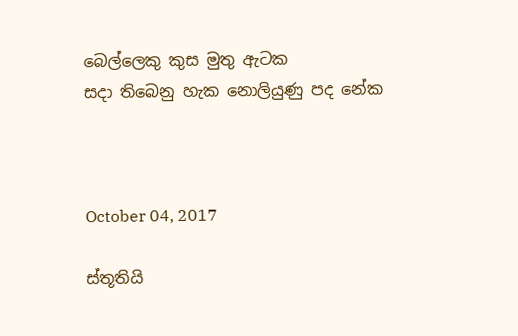බෙල්ලෙකු කුස මුතු ඇටක
සදා තිබෙනු හැක නොලියුණු පද නේක



October 04, 2017

ස්තූතියි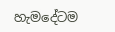හැමදේටම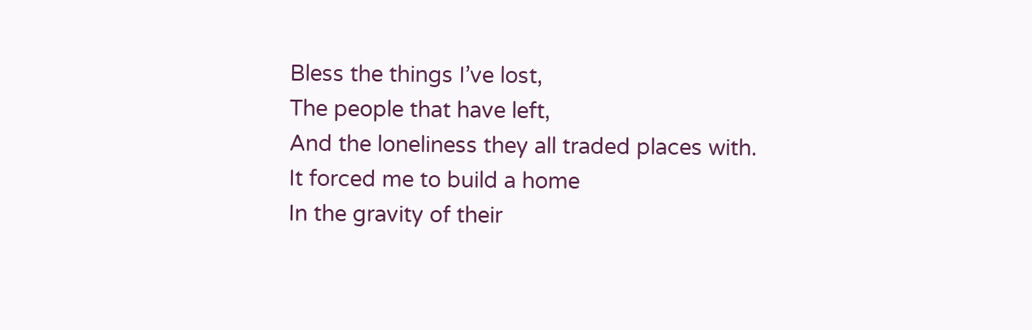Bless the things I’ve lost,
The people that have left,
And the loneliness they all traded places with.
It forced me to build a home
In the gravity of their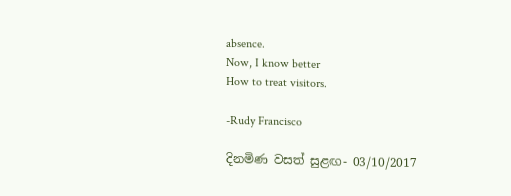absence.
Now, I know better
How to treat visitors.

-Rudy Francisco

දිනමිණ වසත් සුළඟ- 03/10/2017